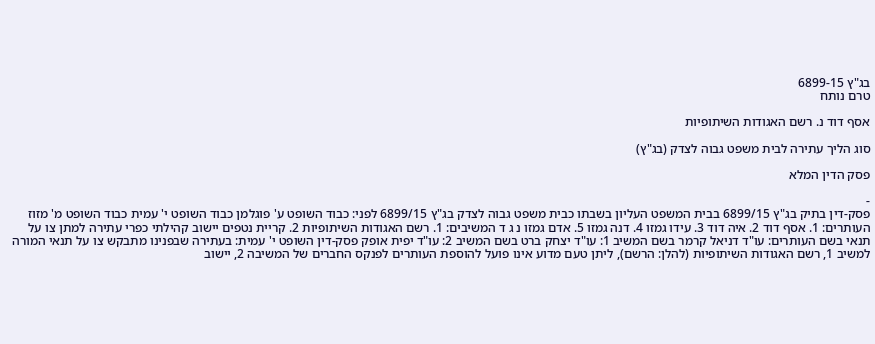בג"ץ 6899-15
טרם נותח

אסף דוד נ. רשם האגודות השיתופיות

סוג הליך עתירה לבית משפט גבוה לצדק (בג"ץ)

פסק הדין המלא

-
פסק-דין בתיק בג"ץ 6899/15 בבית המשפט העליון בשבתו כבית משפט גבוה לצדק בג"ץ 6899/15 לפני: כבוד השופט ע' פוגלמן כבוד השופט י' עמית כבוד השופט מ' מזוז העותרים: 1. אסף דוד 2. איה דוד 3. עידו גמזו 4. דנה גמזו 5. אדם גמזו נ ג ד המשיבים: 1. רשם האגודות השיתופיות 2. קריית נטפים יישוב קהילתי כפרי עתירה למתן צו על תנאי בשם העותרים: עו"ד דניאל קרמר בשם המשיב 1: עו"ד יצחק ברט בשם המשיב 2: עו"ד יפית אופק פסק-דין השופט י' עמית: בעתירה שבפנינו מתבקש צו על תנאי המורה למשיב 1, רשם האגודות השיתופיות (להלן: הרשם), ליתן טעם מדוע אינו פועל להוספת העותרים לפנקס החברים של המשיבה 2, יישוב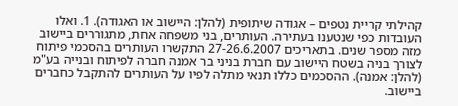קהילתי קריית נטפים – אגודה שיתופית (להלן: היישוב או האגודה). 1. ואלו העובדות כפי שנטענו בעתירה. העותרים, בני משפחה אחת, מתגוררים ביישוב מזה מספר שנים. בתאריכים 27-26.6.2007 התקשרו העותרים בהסכמי פיתוח לצורך בניה בשטח היישוב עם חברת בניני בר אמנה חברה לפיתוח ובנייה בע"מ (להלן: אמנה). ההסכמים כללו תנאי מתלה לפיו על העותרים להתקבל כחברים ביישוב.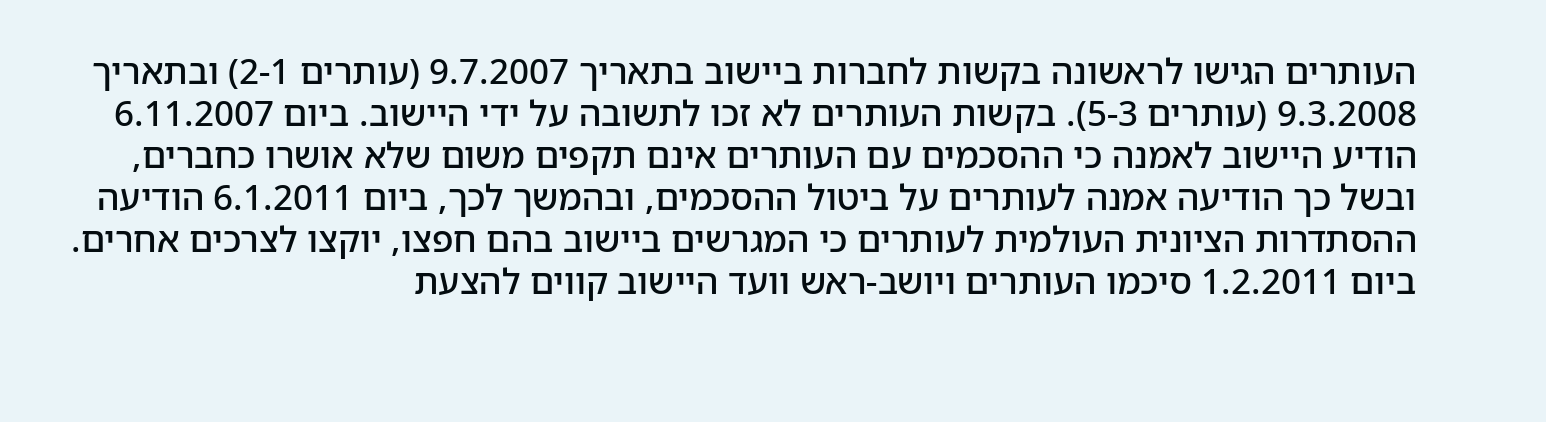העותרים הגישו לראשונה בקשות לחברות ביישוב בתאריך 9.7.2007 (עותרים 2-1) ובתאריך 9.3.2008 (עותרים 5-3). בקשות העותרים לא זכו לתשובה על ידי היישוב. ביום 6.11.2007 הודיע היישוב לאמנה כי ההסכמים עם העותרים אינם תקפים משום שלא אושרו כחברים, ובשל כך הודיעה אמנה לעותרים על ביטול ההסכמים, ובהמשך לכך, ביום 6.1.2011 הודיעה ההסתדרות הציונית העולמית לעותרים כי המגרשים ביישוב בהם חפצו, יוקצו לצרכים אחרים. ביום 1.2.2011 סיכמו העותרים ויושב-ראש וועד היישוב קווים להצעת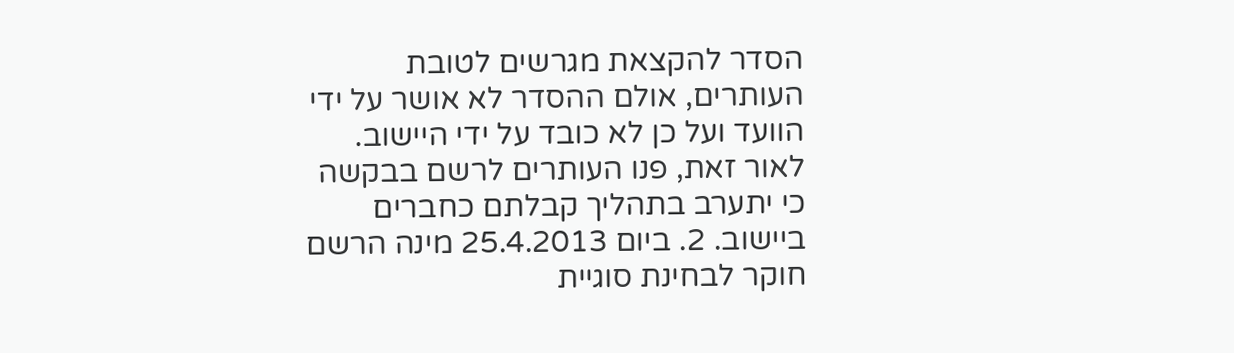הסדר להקצאת מגרשים לטובת העותרים, אולם ההסדר לא אושר על ידי הוועד ועל כן לא כובד על ידי היישוב. לאור זאת, פנו העותרים לרשם בבקשה כי יתערב בתהליך קבלתם כחברים ביישוב. 2. ביום 25.4.2013 מינה הרשם חוקר לבחינת סוגיית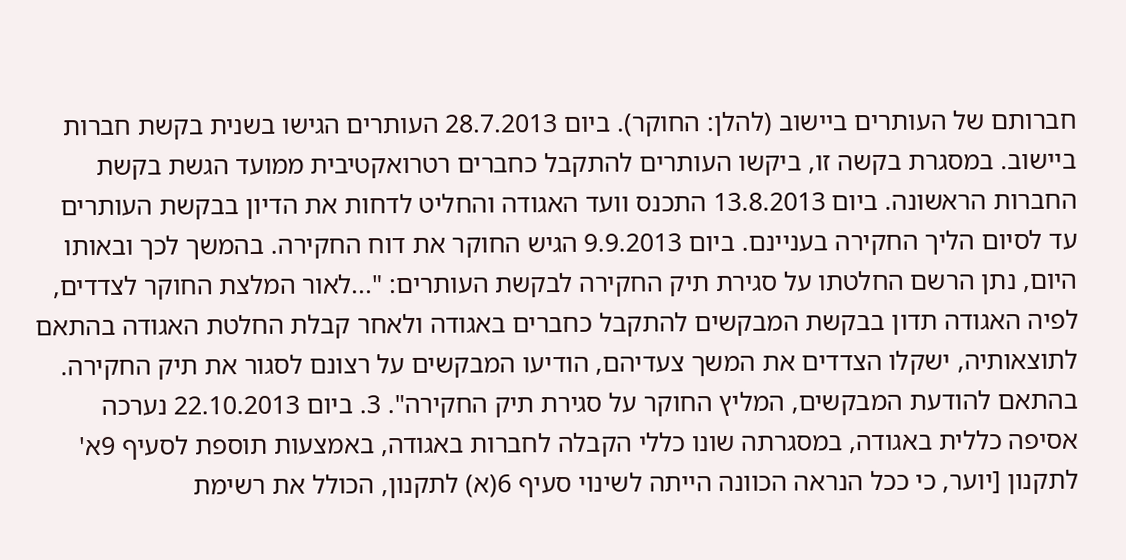חברותם של העותרים ביישוב (להלן: החוקר). ביום 28.7.2013 העותרים הגישו בשנית בקשת חברות ביישוב. במסגרת בקשה זו, ביקשו העותרים להתקבל כחברים רטרואקטיבית ממועד הגשת בקשת החברות הראשונה. ביום 13.8.2013 התכנס וועד האגודה והחליט לדחות את הדיון בבקשת העותרים עד לסיום הליך החקירה בעניינם. ביום 9.9.2013 הגיש החוקר את דוח החקירה. בהמשך לכך ובאותו היום, נתן הרשם החלטתו על סגירת תיק החקירה לבקשת העותרים: "...לאור המלצת החוקר לצדדים, לפיה האגודה תדון בבקשת המבקשים להתקבל כחברים באגודה ולאחר קבלת החלטת האגודה בהתאם לתוצאותיה, ישקלו הצדדים את המשך צעדיהם, הודיעו המבקשים על רצונם לסגור את תיק החקירה. בהתאם להודעת המבקשים, המליץ החוקר על סגירת תיק החקירה". 3. ביום 22.10.2013 נערכה אסיפה כללית באגודה, במסגרתה שונו כללי הקבלה לחברות באגודה, באמצעות תוספת לסעיף 9א' לתקנון [יוער, כי ככל הנראה הכוונה הייתה לשינוי סעיף 6(א) לתקנון, הכולל את רשימת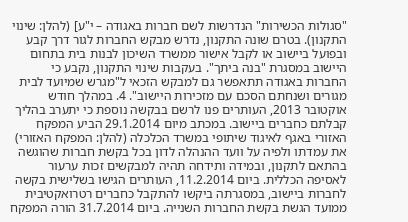"סגולות הכשירות" הנדרשות לשם חברות באגודה – י"ע] (להלן: שינוי התקנון). בטרם שונה התקנון, נדרש מבקש החברות לגור דרך קבע ובפועל ביישוב או לקבל אישור ממשרד השיכון לבנות בית בתחום היישוב במסגרת "בנה ביתך". בעקבות שינוי התקנון, נקבע כי החברות באגודה תתאפשר גם למבקש הזכאי ל"מגרש שמיועד לבית מגורים ושנחתם הסכם עם מזכירות היישוב". 4. במהלך חודש אוקטובר 2013, העותרים פנו לרשם בבקשה נוספת כי יתערב בהליך קבלתם כחברים ביישוב. במכתב מיום 29.1.2014 הביע המפקח האזורי באגף לאיגוד שיתופי במשרד הכלכלה (להלן: המפקח האזורי) את עמדתו ולפיה על וועד ההנהלה לדון בכל בקשת חברות שהוגשה בהתאם לתקנון, ובמידה ותידחה תהיה למבקשים זכות ערעור לאסיפה הכללית. ביום 11.2.2014, העותרים הגישו בשלישית בקשה לחברות ביישוב, במסגרתה ביקשו להתקבל כחברים רטרואקטיבית ממועד הגשת בקשת החברות השנייה. ביום 31.7.2014 הורה המפקח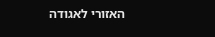האזורי לאגודה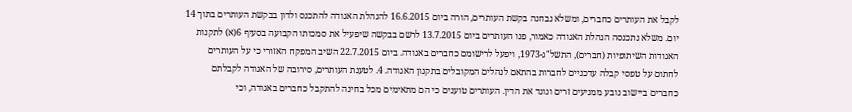לקבל את העותרים כחברים, ומשלא נבחנה בקשת העותרים, הורה ביום 16.6.2015 להנהלת האגודה להתכנס ולדון בבקשת העותרים בתוך 14 יום. משלא נתכנסה הנהלת האגודה כאמור, פנו העותרים ביום 13.7.2015 לרשם בבקשה שיפעיל את סמכותו הקבועה בסעיף 6(א) לתקנות האגודות השיתופיות (חברים), התשל"ג-1973, ויפעל לרישומם כחברים באגודה. ביום 22.7.2015 השיב המפקח האזורי כי על העותרים לחתום על טפסי קבלה עדכניים לחברות בהתאם לנהלים המקובלים בתקנון האגודה. 4. לטענת העותרים, סירובה של האגודה לקבלתם כחברים ביישוב נובע ממניעים זרים ונוגד את הדין. העותרים טוענים כי הם מתאימים מכל בחינה להתקבל כחברים באגודה, וכי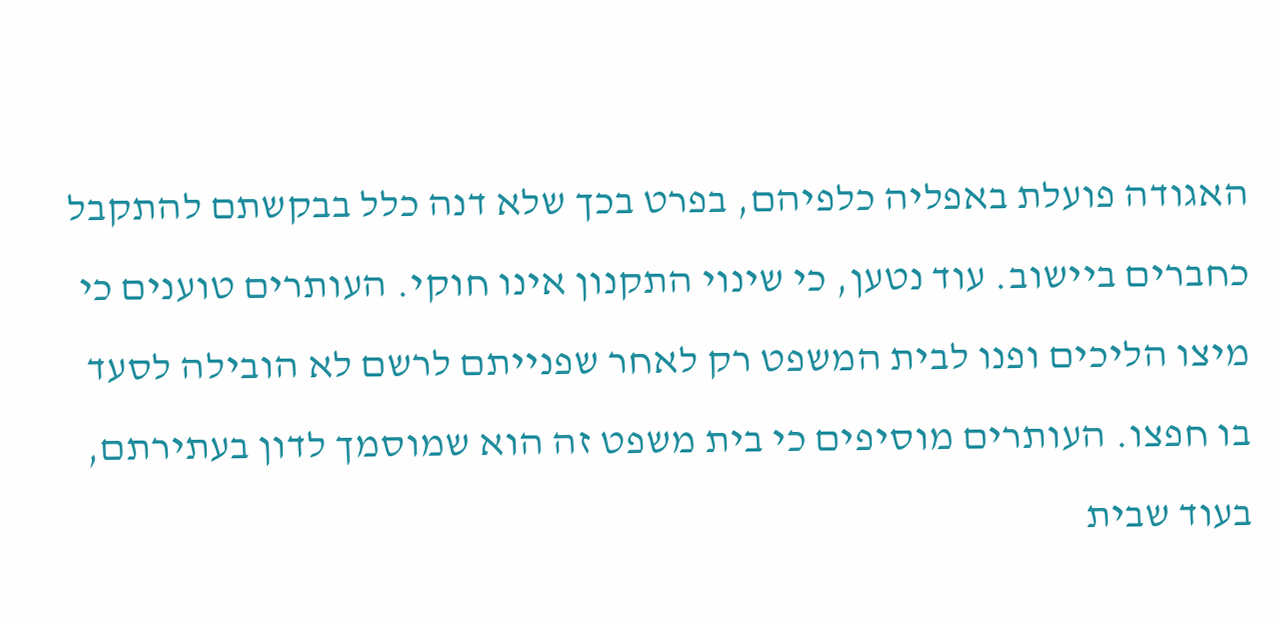האגודה פועלת באפליה כלפיהם, בפרט בכך שלא דנה כלל בבקשתם להתקבל כחברים ביישוב. עוד נטען, כי שינוי התקנון אינו חוקי. העותרים טוענים כי מיצו הליכים ופנו לבית המשפט רק לאחר שפנייתם לרשם לא הובילה לסעד בו חפצו. העותרים מוסיפים כי בית משפט זה הוא שמוסמך לדון בעתירתם, בעוד שבית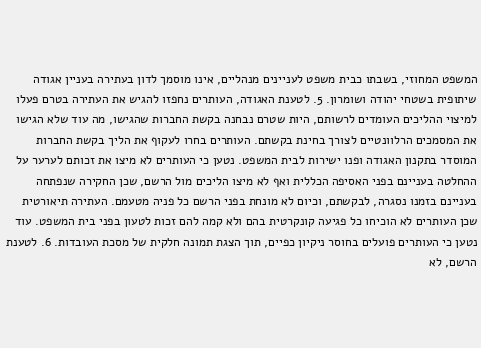המשפט המחוזי, בשבתו כבית משפט לעניינים מנהליים, אינו מוסמך לדון בעתירה בעניין אגודה שיתופית בשטחי יהודה ושומרון. 5. לטענת האגודה, העותרים נחפזו להגיש את העתירה בטרם פעלו למיצוי ההליכים העומדים לרשותם, היות שטרם נבחנה בקשת החברות שהגישו, מה עוד שלא הגישו את המסמכים הרלוונטיים לצורך בחינת בקשתם. העותרים בחרו לעקוף את הליך בקשת החברות המוסדר בתקנון האגודה ופנו ישירות לבית המשפט. נטען כי העותרים לא מיצו את זכותם לערער על ההחלטה בעניינם בפני האסיפה הכללית ואף לא מיצו הליכים מול הרשם, שכן החקירה שנפתחה בעניינם בזמנו נסגרה, לבקשתם, וכיום לא מונחת בפני הרשם כל פניה מטעמם. העתירה תיאורטית שכן העותרים לא הוכיחו כל פגיעה קונקרטית בהם ולא קמה להם זכות לטעון בפני בית המשפט. עוד נטען כי העותרים פועלים בחוסר ניקיון כפיים, תוך הצגת תמונה חלקית של מסכת העובדות. 6. לטענת הרשם, לא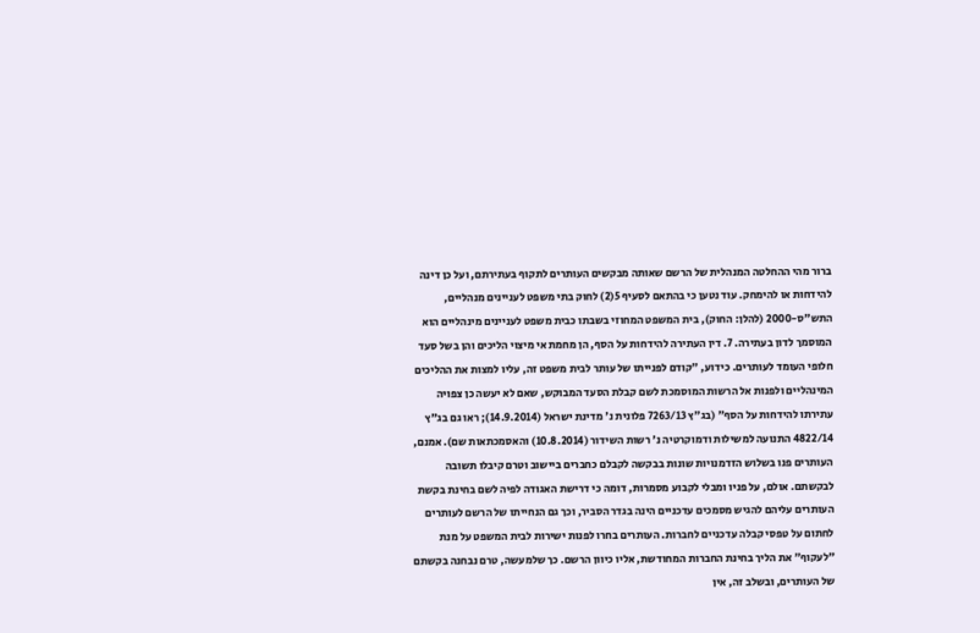ברור מהי ההחלטה המנהלית של הרשם שאותה מבקשים העותרים לתקוף בעתירתם, ועל כן דינה להידחות או להימחק. עוד נטען כי בהתאם לסעיף 5(2) לחוק בתי משפט לעניינים מנהליים, התש"ס-2000 (להלן: החוק), בית המשפט המחוזי בשבתו כבית משפט לעניינים מינהליים הוא המוסמך לדון בעתירה. 7. דין העתירה להידחות על הסף, הן מחמת אי מיצוי הליכים והן בשל סעד חלופי העומד לעותרים. כידוע, "קודם לפנייתו של עותר לבית משפט זה, עליו למצות את ההליכים המינהליים ולפנות אל הרשות המוסמכת לשם קבלת הסעד המבוקש, שאם לא יעשה כן צפויה עתירתו להידחות על הסף" (בג"ץ 7263/13 פלונית נ' מדינת ישראל (14.9.2014); ראו גם בג"ץ 4822/14 התנועה למשילות ודמוקרטיה נ' רשות השידור (10.8.2014) והאסמכתאות שם). אמנם, העותרים פנו בשלוש הזדמנויות שונות בבקשה לקבלם כחברים ביישוב וטרם קיבלו תשובה לבקשתם. אולם, על פניו ומבלי לקבוע מסמרות, דומה כי דרישת האגודה לפיה לשם בחינת בקשת העותרים עליהם להגיש מסמכים עדכניים הינה בגדר הסביר, וכך גם הנחייתו של הרשם לעותרים לחתום על טפסי קבלה עדכניים לחברות. העותרים בחרו לפנות ישירות לבית המשפט על מנת "לעקוף" את הליך בחינת החברות המחודשת, אליו כיוון הרשם. כך שלמעשה, טרם נבחנה בקשתם של העותרים, ובשלב זה, אין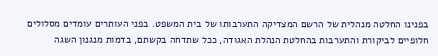בפנינו החלטה מנהלית של הרשם המצדיקה התערבותו של בית המשפט. בפני העותרים עומדים מסלולים חלופיים לביקורת והתערבות בהחלטת הנהלת האגודה, ככל שתדחה בקשתם, בדמות מנגנון השגה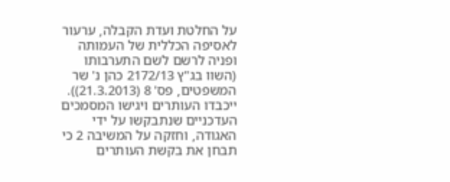על החלטת ועדת הקבלה, ערעור לאסיפה הכללית של העמותה ופניה לרשם לשם התערבותו (השוו בג"ץ 2172/13 כהן נ' שר המשפטים, פס' 8 (21.3.2013)). ייכבדו העותרים ויגישו המסמכים העדכניים שנתבקשו על ידי האגודה, וחזקה על המשיבה 2 כי תבחן את בקשת העותרים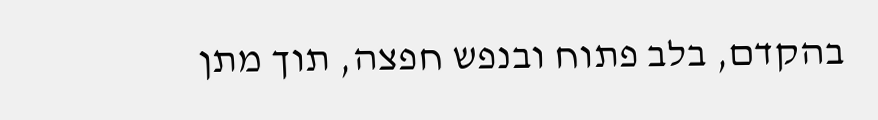בהקדם, בלב פתוח ובנפש חפצה, תוך מתן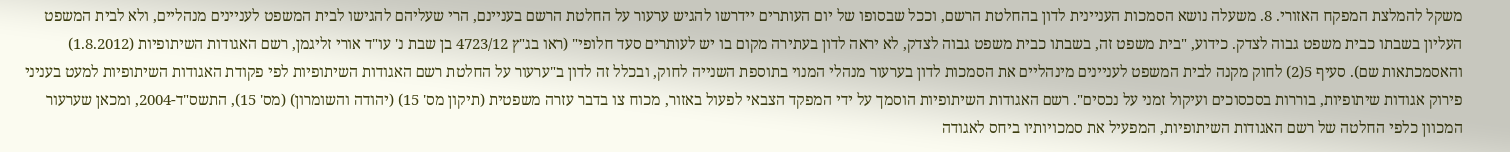משקל להמלצת המפקח האזורי. 8. משעלה נושא הסמכות העניינית לדון בהחלטת הרשם, וככל שבסופו של יום העותרים יידרשו להגיש ערעור על החלטת הרשם בעניינם, הרי שעליהם להגישו לבית המשפט לעניינים מנהליים, ולא לבית המשפט העליון בשבתו כבית משפט גבוה לצדק. כידוע, "בית משפט זה, בשבתו כבית משפט גבוה לצדק, לא יראה לדון בעתירה מקום בו יש לעותרים סעד חלופי" (ראו בג"ץ 4723/12 בן שבת נ' עו"ד אורי זליגמן, רשם האגודות השיתופיות (1.8.2012) והאסמכתאות שם). סעיף 5(2) לחוק מקנה לבית המשפט לעניינים מינהליים את הסמכות לדון בערעור מנהלי המנוי בתוספת השנייה לחוק, ובכלל זה לדון ב"ערעור על החלטת רשם האגודות השיתופיות לפי פקודת האגודות השיתופיות למעט בעניני פירוק אגודות שיתופיות, בוררות בסכסוכים ועיקול זמני על נכסים". רשם האגודות השיתופיות הוסמך על ידי המפקד הצבאי לפעול באזור, מכוח צו בדבר עזרה משפטית (תיקון מס' 15) (יהודה והשומרון) (מס' 15), התשס"ד-2004, ומכאן שערעור המכוון כלפי החלטה של רשם האגודות השיתופיות, המפעיל את סמכויותיו ביחס לאגודה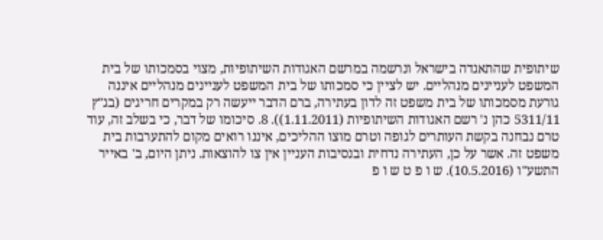שיתופית שהתאגדה בישראל ונרשמה במרשם האגודות השיתופיות, מצוי בסמכותו של בית המשפט לעניינים מנהליים. יש לציין כי סמכותו של בית המשפט לעניינים מנהליים איננה גורעת מסמכותו של בית משפט זה לדון בעתירה, ברם הדבר ייעשה רק במקרים חריגים (בג"ץ 5311/11 כהן נ' רשם האגודות השיתופיות (1.11.2011)). 8. סיכומו של דבר, כי בשלב זה, עוד טרם נבחנה בקשת העותרים לגופה וטרם מוצו ההליכים, איננו רואים מקום להתערבות בית משפט זה. אשר על כן, העתירה נדחית ובנסיבות העניין אין צו להוצאות. ניתן היום, ב' באייר התשע"ו (10.5.2016). ש ו פ ט ש ו פ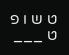ט ש ו פ ט ___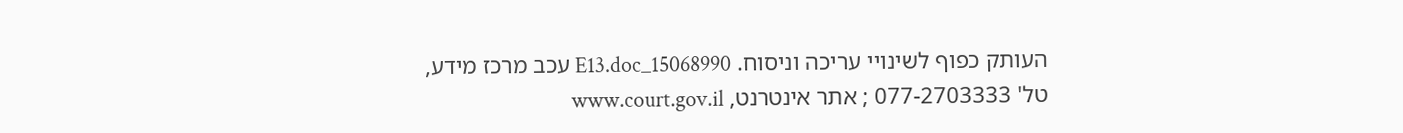העותק כפוף לשינויי עריכה וניסוח. 15068990_E13.doc עכב מרכז מידע, טל' 077-2703333 ; אתר אינטרנט, www.court.gov.il